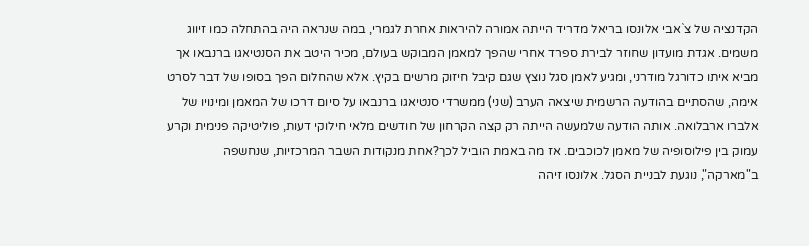הקדנציה של צ`אבי אלונסו בריאל מדריד הייתה אמורה להיראות אחרת לגמרי, במה שנראה היה בהתחלה כמו זיווג משמים. אגדת מועדון שחוזר לבירת ספרד אחרי שהפך למאמן המבוקש בעולם, מכיר היטב את הסנטיאגו ברנבאו אך מביא איתו כדורגל מודרני, ומגיע לאמן סגל נוצץ שגם קיבל חיזוק מרשים בקיץ. אלא שהחלום הפך בסופו של דבר לסרט אימה, שהסתיים בהודעה הרשמית שיצאה הערב (שני) ממשרדי סנטיאגו ברנבאו על סיום דרכו של המאמן ומינויו של אלברו ארבלואה. אותה הודעה שלמעשה הייתה רק קצה הקרחון של חודשים מלאי חילוקי דעות, פוליטיקה פנימית וקרע עמוק בין פילוסופיה של מאמן לכוכבים. אז מה באמת הוביל לכך?אחת מנקודות השבר המרכזיות, שנחשפה ב"מארקה", נוגעת לבניית הסגל. אלונסו זיהה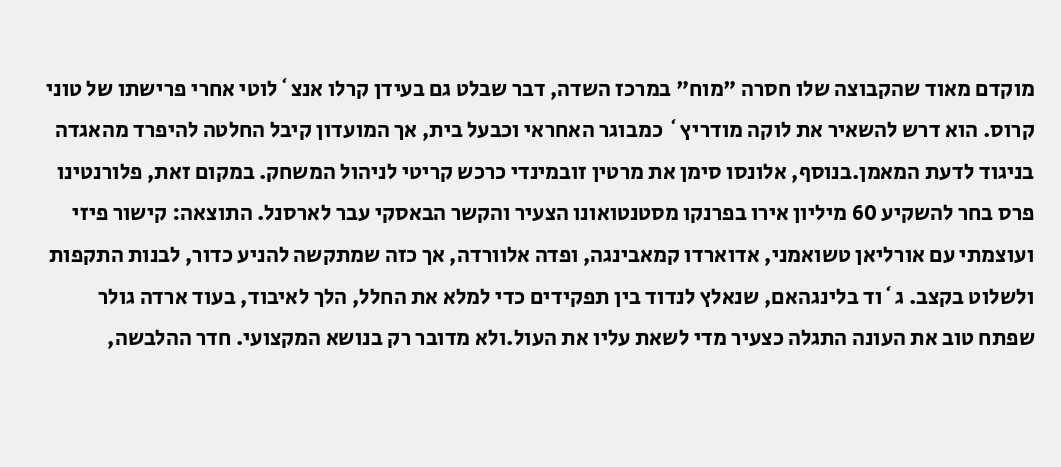מוקדם מאוד שהקבוצה שלו חסרה "מוח" במרכז השדה, דבר שבלט גם בעידן קרלו אנצ`לוטי אחרי פרישתו של טוני קרוס. הוא דרש להשאיר את לוקה מודריץ` כמבוגר האחראי וכבעל בית, אך המועדון קיבל החלטה להיפרד מהאגדה בניגוד לדעת המאמן.בנוסף, אלונסו סימן את מרטין זובמינדי כרכש קריטי לניהול המשחק. במקום זאת, פלורנטינו פרס בחר להשקיע 60 מיליון אירו בפרנקו מסטנטואונו הצעיר והקשר הבאסקי עבר לארסנל. התוצאה: קישור פיזי ועוצמתי עם אורליאן טשואמני, אדוארדו קמאבינגה, ופדה אלוורדה, אך כזה שמתקשה להניע כדור, לבנות התקפות ולשלוט בקצב. ג`וד בלינגהאם, שנאלץ לנדוד בין תפקידים כדי למלא את החלל, הלך לאיבוד, בעוד ארדה גולר שפתח טוב את העונה התגלה כצעיר מדי לשאת עליו את העול.ולא מדובר רק בנושא המקצועי. חדר ההלבשה,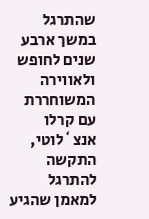שהתרגל במשך ארבע שנים לחופש ולאווירה המשוחררת עם קרלו אנצ`לוטי, התקשה להתרגל למאמן שהגיע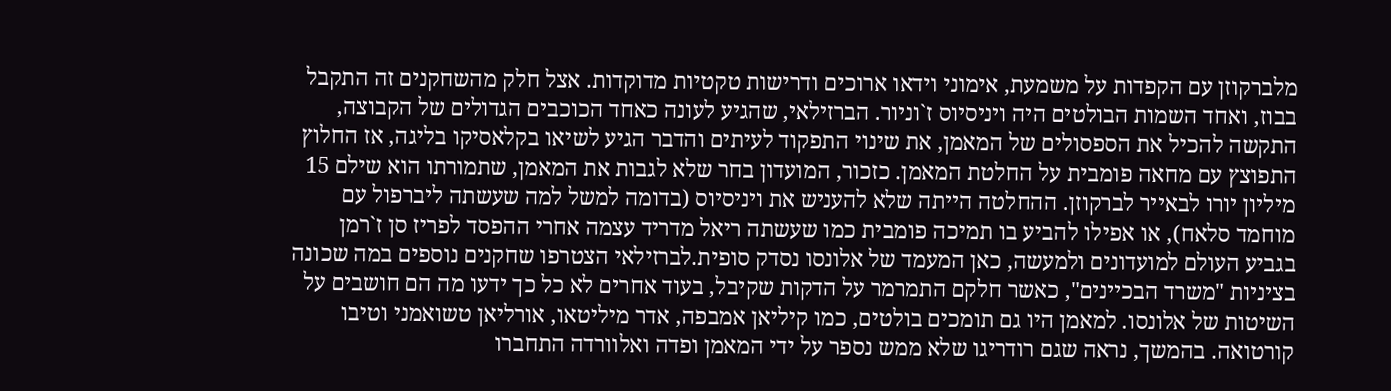מלברקוזן עם הקפדות על משמעת, אימוני וידאו ארוכים ודרישות טקטיות מדוקדות. אצל חלק מהשחקנים זה התקבל בבוז, ואחד השמות הבולטים היה ויניסיוס ז`וניור. הברזילאי, שהגיע לעונה כאחד הכוכבים הגדולים של הקבוצה, התקשה להכיל את הספסולים של המאמן, את שינוי התפקוד לעיתים והדבר הגיע לשיאו בקלאסיקו בליגה, אז החלוץ התפוצץ עם מחאה פומבית על החלטת המאמן. כזכור, המועדון בחר שלא לגבות את המאמן, שתמורתו הוא שילם 15 מיליון יורו לבאייר לברקוזן. ההחלטה הייתה שלא להעניש את ויניסיוס (בדומה למשל למה שעשתה ליברפול עם מוחמד סלאח), או אפילו להביע בו תמיכה פומבית כמו שעשתה ריאל מדריד עצמה אחרי ההפסד לפריז סן ז`רמן בגביע העולם למועדונים ולמעשה, כאן המעמד של אלונסו נסדק סופית.לברזילאי הצטרפו שחקנים נוספים במה שכונה בציניות "משרד הבכיינים", כאשר חלקם התמרמר על הדקות שקיבל, בעוד אחרים לא כל כך ידעו מה הם חושבים על השיטות של אלונסו. למאמן היו גם תומכים בולטים, כמו קיליאן אמבפה, אדר מיליטאו, אורליאן טשואמני וטיבו קורטואה. בהמשך, נראה שגם רודריגו שלא ממש נספר על ידי המאמן ופדה ואלוורדה התחברו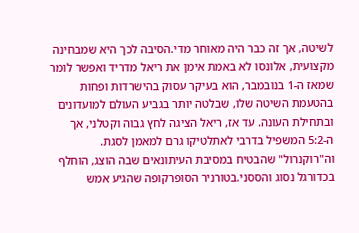לשיטה, אך זה כבר היה מאוחר מדי.הסיבה לכך היא שמבחינה מקצועית, אלונסו לא באמת אימן את ריאל מדריד ואפשר לומר שמאז ה-1 בנובמבר, הוא בעיקר עסוק בהישרדות ופחות בהטעמת השיטה שלו, שבלטה יותר בגביע העולם למועדונים ובתחילת העונה. עד אז, ריאל הציגה לחץ גבוה וקטלני, אך ה-5:2 המשפיל בדרבי לאתלטיקו גרם למאמן לסגת. וה"רוקנרול" שהבטיח במסיבת העיתונאים שבה הוצג, הוחלף בכדורגל נסוג והססני.בטורניר הסופרקופה שהגיע אמש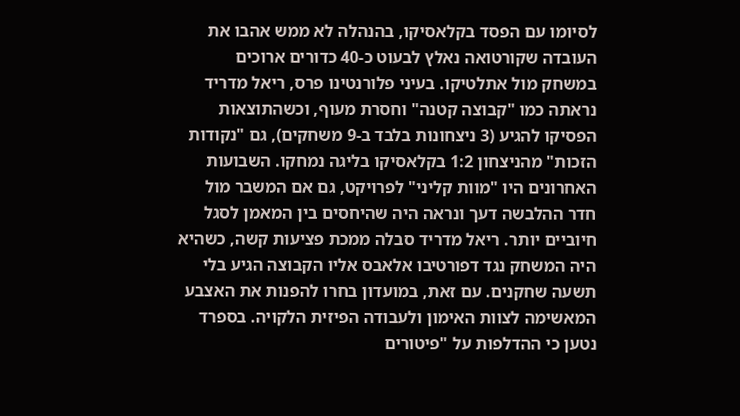לסיומו עם הפסד בקלאסיקו, בהנהלה לא ממש אהבו את העובדה שקורטואה נאלץ לבעוט כ-40 כדורים ארוכים במשחק מול אתלטיקו. בעיני פלורנטינו פרס, ריאל מדריד נראתה כמו "קבוצה קטנה" וחסרת מעוף, וכשהתוצאות הפסיקו להגיע (3 ניצחונות בלבד ב-9 משחקים), גם "נקודות הזכות" מהניצחון 1:2 בקלאסיקו בליגה נמחקו. השבועות האחרונים היו "מוות קליני" לפרויקט, גם אם המשבר מול חדר ההלבשה דעך ונראה היה שהיחסים בין המאמן לסגל חיוביים יותר. ריאל מדריד סבלה ממכת פציעות קשה, כשהיא היה המשחק נגד דפורטיבו אלאבס אליו הקבוצה הגיע בלי תשעה שחקנים. עם זאת, במועדון בחרו להפנות את האצבע המאשימה לצוות האימון ולעבודה הפיזית הלקויה. בספרד נטען כי ההדלפות על "פיטורים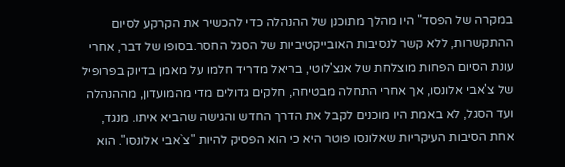במקרה של הפסד" היו מהלך מתוכנן של ההנהלה כדי להכשיר את הקרקע לסיום ההתקשרות, ללא קשר לנסיבות האובייקטיביות של הסגל החסר.בסופו של דבר, אחרי עונת הסיום הפחות מוצלחת של אנצ'לוטי, בריאל מדריד חלמו על מאמן בדיוק בפרופיל של צ'אבי אלונסו, אך אחרי התחלה מבטיחה, חלקים גדולים מדי מהמועדון, מההנהלה ועד הסגל, לא באמת היו מוכנים לקבל את הדרך החדש והגישה שהביא איתו. מנגד, אחת הסיבות העיקריות שאלונסו פוטר היא כי הוא הפסיק להיות "צ`אבי אלונסו". הוא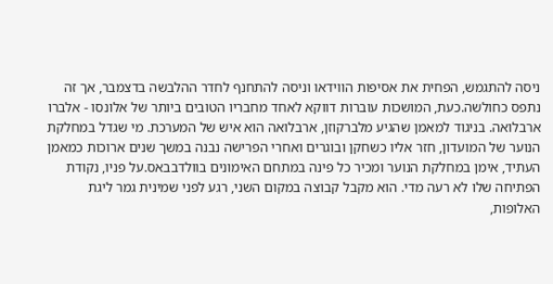ניסה להתגמש, הפחית את אסיפות הווידאו וניסה להתחנף לחדר ההלבשה בדצמבר, אך זה נתפס כחולשה.כעת, המושכות עוברות דווקא לאחד מחבריו הטובים ביותר של אלונסו - אלברו ארבלואה. בניגוד למאמן שהגיע מלברקוזן, ארבלואה הוא איש של המערכת. מי שגדל במחלקת הנוער של המועדון, חזר אליו כשחקן ובוגרים ואחרי הפרישה נבנה במשך שנים ארוכות כמאמן העתיד, אימן במחלקת הנוער ומכיר כל פינה במתחם האימונים בוולדבבאס.על פניו, נקודת הפתיחה שלו לא רעה מדי. הוא מקבל קבוצה במקום השני, רגע לפני שמינית גמר ליגת האלופות,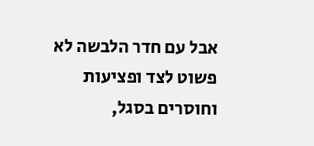אבל עם חדר הלבשה לא פשוט לצד ופציעות וחוסרים בסגל,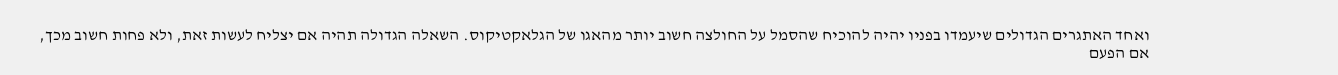ואחד האתגרים הגדולים שיעמדו בפניו יהיה להוכיח שהסמל על החולצה חשוב יותר מהאגו של הגלאקטיקוס. השאלה הגדולה תהיה אם יצליח לעשות זאת, ולא פחות חשוב מכך, אם הפעם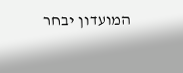המועדון יבחר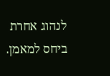לנהוג אחרת ביחס למאמן.